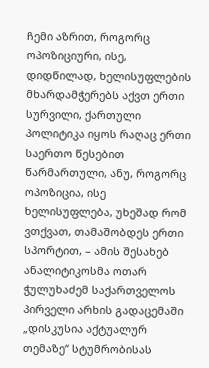ჩემი აზრით, როგორც ოპოზიციური, ისე, დიდწილად, ხელისუფლების მხარდამჭერებს აქვთ ერთი სურვილი, ქართული პოლიტიკა იყოს რაღაც ერთი საერთო წესებით წარმართული, ანუ, როგორც ოპოზიცია, ისე ხელისუფლება, უხეშად რომ ვთქვათ, თამაშობდეს ერთი სპორტით, – ამის შესახებ ანალიტიკოსმა ოთარ ჭულუხაძემ საქართველოს პირველი არხის გადაცემაში „დისკუსია აქტუალურ თემაზე“ სტუმრობისას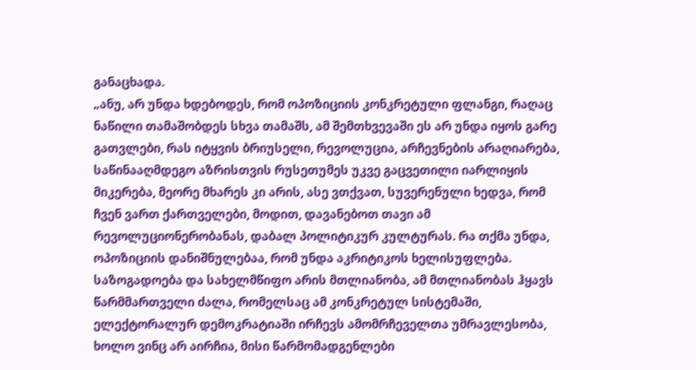განაცხადა.
„ანუ, არ უნდა ხდებოდეს, რომ ოპოზიციის კონკრეტული ფლანგი, რაღაც ნაწილი თამაშობდეს სხვა თამაშს, ამ შემთხვევაში ეს არ უნდა იყოს გარე გათვლები, რას იტყვის ბრიუსელი, რევოლუცია, არჩევნების არაღიარება, საწინააღმდეგო აზრისთვის რუსეთუმეს უკვე გაცვეთილი იარლიყის მიკერება, მეორე მხარეს კი არის, ასე ვთქვათ, სუვერენული ხედვა, რომ ჩვენ ვართ ქართველები, მოდით, დავანებოთ თავი ამ რევოლუციონერობანას, დაბალ პოლიტიკურ კულტურას. რა თქმა უნდა, ოპოზიციის დანიშნულებაა, რომ უნდა აკრიტიკოს ხელისუფლება. საზოგადოება და სახელმწიფო არის მთლიანობა, ამ მთლიანობას ჰყავს წარმმართველი ძალა, რომელსაც ამ კონკრეტულ სისტემაში, ელექტორალურ დემოკრატიაში ირჩევს ამომრჩეველთა უმრავლესობა, ხოლო ვინც არ აირჩია, მისი წარმომადგენლები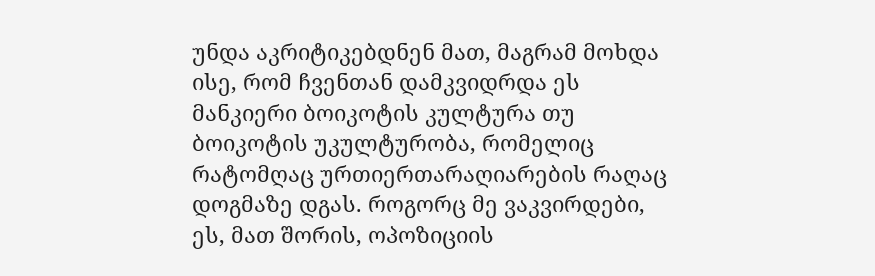უნდა აკრიტიკებდნენ მათ, მაგრამ მოხდა ისე, რომ ჩვენთან დამკვიდრდა ეს მანკიერი ბოიკოტის კულტურა თუ ბოიკოტის უკულტურობა, რომელიც რატომღაც ურთიერთარაღიარების რაღაც დოგმაზე დგას. როგორც მე ვაკვირდები, ეს, მათ შორის, ოპოზიციის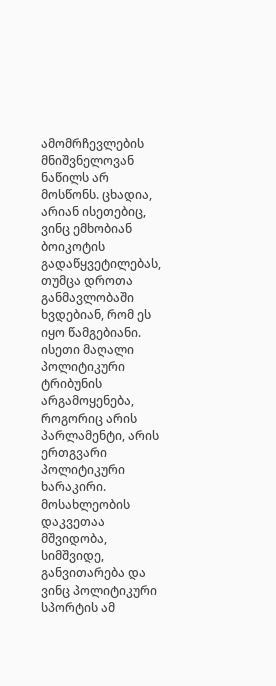ამომრჩევლების მნიშვნელოვან ნაწილს არ მოსწონს. ცხადია, არიან ისეთებიც, ვინც ემხობიან ბოიკოტის გადაწყვეტილებას, თუმცა დროთა განმავლობაში ხვდებიან, რომ ეს იყო წამგებიანი. ისეთი მაღალი პოლიტიკური ტრიბუნის არგამოყენება, როგორიც არის პარლამენტი, არის ერთგვარი პოლიტიკური ხარაკირი. მოსახლეობის დაკვეთაა მშვიდობა, სიმშვიდე, განვითარება და ვინც პოლიტიკური სპორტის ამ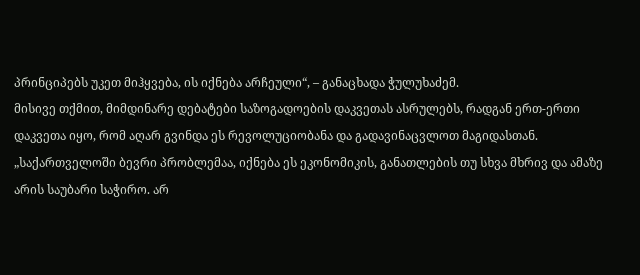პრინციპებს უკეთ მიჰყვება, ის იქნება არჩეული“, – განაცხადა ჭულუხაძემ.
მისივე თქმით, მიმდინარე დებატები საზოგადოების დაკვეთას ასრულებს, რადგან ერთ-ერთი დაკვეთა იყო, რომ აღარ გვინდა ეს რევოლუციობანა და გადავინაცვლოთ მაგიდასთან.
„საქართველოში ბევრი პრობლემაა, იქნება ეს ეკონომიკის, განათლების თუ სხვა მხრივ და ამაზე არის საუბარი საჭირო. არ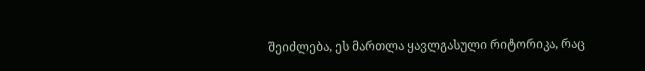შეიძლება, ეს მართლა ყავლგასული რიტორიკა, რაც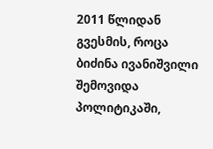2011 წლიდან გვესმის, როცა ბიძინა ივანიშვილი შემოვიდა პოლიტიკაში,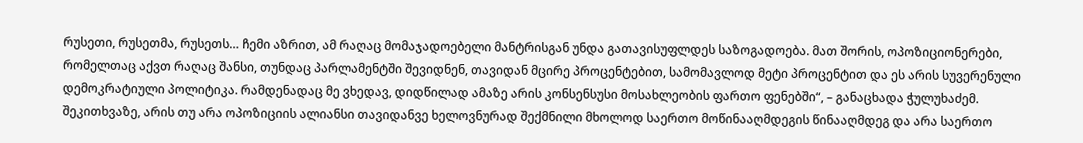რუსეთი, რუსეთმა, რუსეთს… ჩემი აზრით, ამ რაღაც მომაჯადოებელი მანტრისგან უნდა გათავისუფლდეს საზოგადოება. მათ შორის, ოპოზიციონერები, რომელთაც აქვთ რაღაც შანსი, თუნდაც პარლამენტში შევიდნენ, თავიდან მცირე პროცენტებით, სამომავლოდ მეტი პროცენტით და ეს არის სუვერენული დემოკრატიული პოლიტიკა. რამდენადაც მე ვხედავ, დიდწილად ამაზე არის კონსენსუსი მოსახლეობის ფართო ფენებში“, – განაცხადა ჭულუხაძემ.
შეკითხვაზე, არის თუ არა ოპოზიციის ალიანსი თავიდანვე ხელოვნურად შექმნილი მხოლოდ საერთო მოწინააღმდეგის წინააღმდეგ და არა საერთო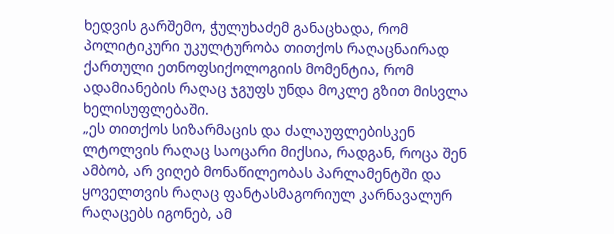ხედვის გარშემო, ჭულუხაძემ განაცხადა, რომ პოლიტიკური უკულტურობა თითქოს რაღაცნაირად ქართული ეთნოფსიქოლოგიის მომენტია, რომ ადამიანების რაღაც ჯგუფს უნდა მოკლე გზით მისვლა ხელისუფლებაში.
„ეს თითქოს სიზარმაცის და ძალაუფლებისკენ ლტოლვის რაღაც საოცარი მიქსია, რადგან, როცა შენ ამბობ, არ ვიღებ მონაწილეობას პარლამენტში და ყოველთვის რაღაც ფანტასმაგორიულ კარნავალურ რაღაცებს იგონებ, ამ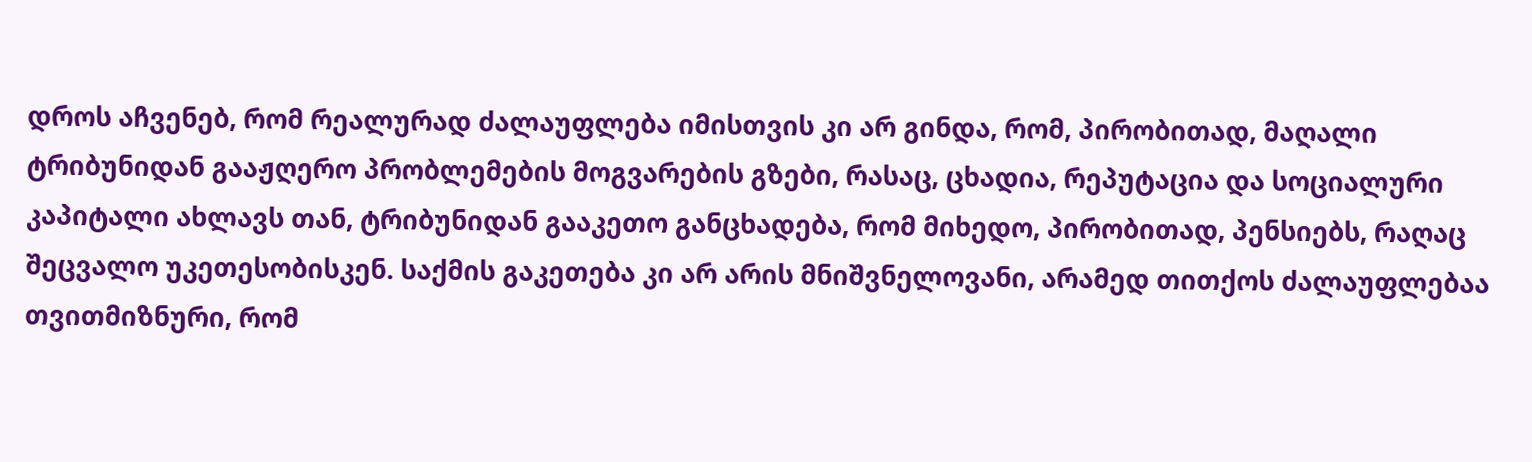დროს აჩვენებ, რომ რეალურად ძალაუფლება იმისთვის კი არ გინდა, რომ, პირობითად, მაღალი ტრიბუნიდან გააჟღერო პრობლემების მოგვარების გზები, რასაც, ცხადია, რეპუტაცია და სოციალური კაპიტალი ახლავს თან, ტრიბუნიდან გააკეთო განცხადება, რომ მიხედო, პირობითად, პენსიებს, რაღაც შეცვალო უკეთესობისკენ. საქმის გაკეთება კი არ არის მნიშვნელოვანი, არამედ თითქოს ძალაუფლებაა თვითმიზნური, რომ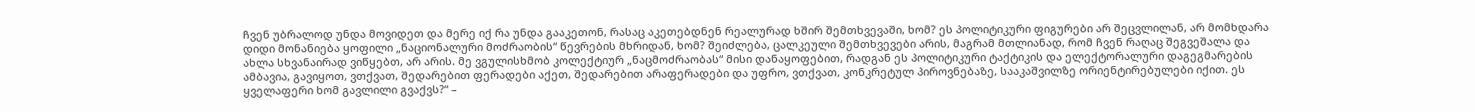ჩვენ უბრალოდ უნდა მოვიდეთ და მერე იქ რა უნდა გააკეთონ, რასაც აკეთებდნენ რეალურად ხშირ შემთხვევაში, ხომ? ეს პოლიტიკური ფიგურები არ შეცვლილან, არ მომხდარა დიდი მონანიება ყოფილი „ნაციონალური მოძრაობის“ წევრების მხრიდან, ხომ? შეიძლება, ცალკეული შემთხვევები არის, მაგრამ მთლიანად, რომ ჩვენ რაღაც შეგვეშალა და ახლა სხვანაირად ვიწყებთ, არ არის. მე ვგულისხმობ კოლექტიურ „ნაცმოძრაობას“ მისი დანაყოფებით, რადგან ეს პოლიტიკური ტაქტიკის და ელექტორალური დაგეგმარების ამბავია, გავიყოთ, ვთქვათ, შედარებით ფერადები აქეთ, შედარებით არაფერადები და უფრო, ვთქვათ, კონკრეტულ პიროვნებაზე, სააკაშვილზე ორიენტირებულები იქით. ეს ყველაფერი ხომ გავლილი გვაქვს?“ –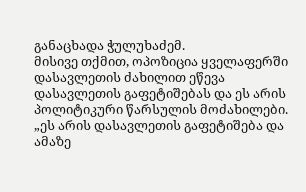განაცხადა ჭულუხაძემ.
მისივე თქმით, ოპოზიცია ყველაფერში დასავლეთის ძახილით ეწევა დასავლეთის გაფეტიშებას და ეს არის პოლიტიკური წარსულის მოძახილები.
„ეს არის დასავლეთის გაფეტიშება და ამაზე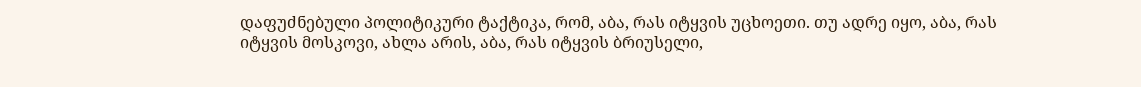დაფუძნებული პოლიტიკური ტაქტიკა, რომ, აბა, რას იტყვის უცხოეთი. თუ ადრე იყო, აბა, რას იტყვის მოსკოვი, ახლა არის, აბა, რას იტყვის ბრიუსელი,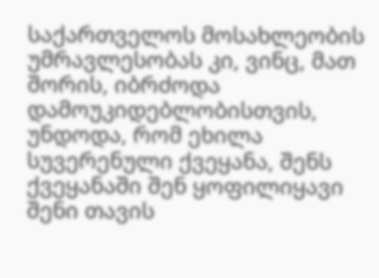საქართველოს მოსახლეობის უმრავლესობას კი, ვინც, მათ შორის, იბრძოდა დამოუკიდებლობისთვის, უნდოდა, რომ ეხილა სუვერენული ქვეყანა, შენს ქვეყანაში შენ ყოფილიყავი შენი თავის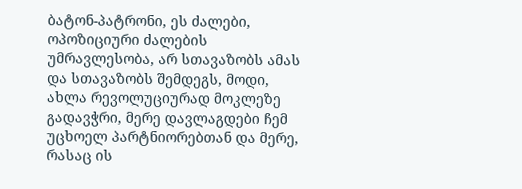ბატონ-პატრონი, ეს ძალები, ოპოზიციური ძალების უმრავლესობა, არ სთავაზობს ამას და სთავაზობს შემდეგს, მოდი, ახლა რევოლუციურად მოკლეზე გადავჭრი, მერე დავლაგდები ჩემ უცხოელ პარტნიორებთან და მერე, რასაც ის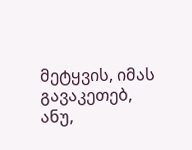მეტყვის, იმას გავაკეთებ, ანუ,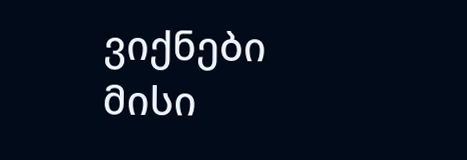ვიქნები მისი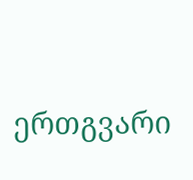ერთგვარი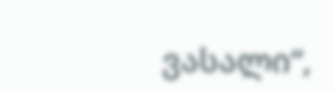ვასალი“,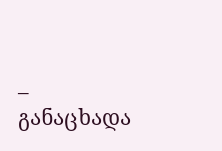– განაცხადა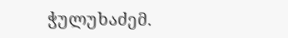ჭულუხაძემ.